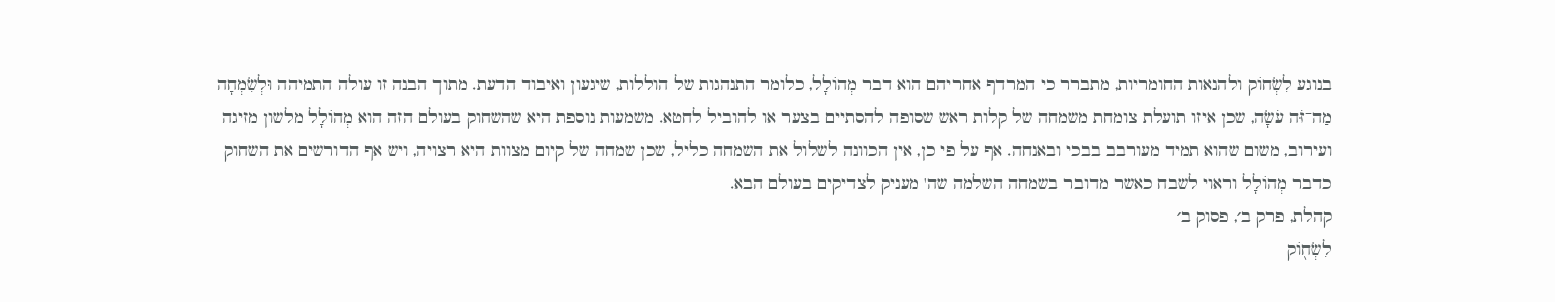בנוגע לִשְׂחוֹק ולהנאות החומריות, מתברר כי המרדף אחריהם הוא דבר מְהוֹלָל, כלומר התנהגות של הוללות, שיגעון ואיבוד הדעת. מתוך הבנה זו עולה התמיהה וּלְשִׂמְחָה מַה־זֹּה עֹשָׂה, שכן איזו תועלת צומחת משמחה של קלות ראש שסופה להסתיים בצער או להוביל לחטא. משמעות נוספת היא שהשחוק בעולם הזה הוא מְהוֹלָל מלשון מזיגה ועירוב, משום שהוא תמיד מעורבב בבכי ובאנחה. אף על פי כן, אין הכוונה לשלול את השמחה כליל, שכן שמחה של קיום מצוות היא רצויה, ויש אף הדורשים את השחוק כדבר מְהוֹלָל וראוי לשבח כאשר מדובר בשמחה השלמה שה' מעניק לצדיקים בעולם הבא.
קהלת, פרק ב׳, פסוק ב׳
לִשְׂח֖וֹק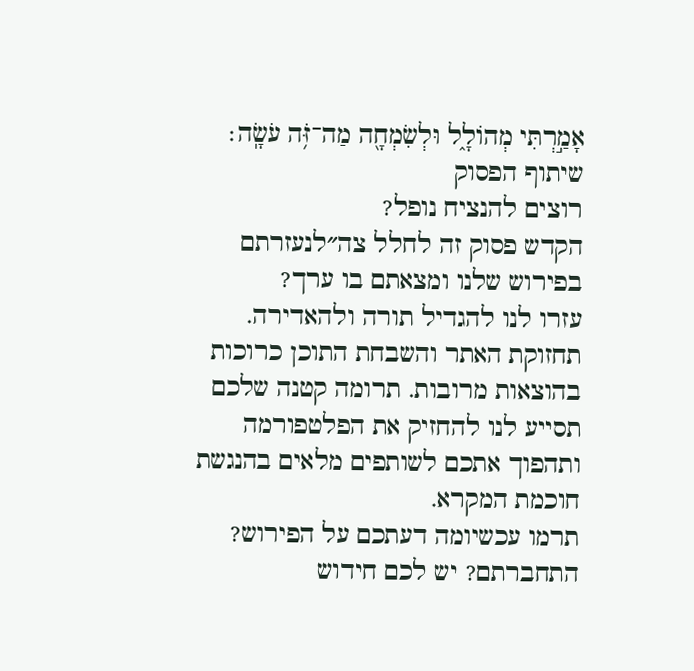אָמַ֣רְתִּי מְהוֹלָ֑ל וּלְשִׂמְחָ֖ה מַה־זֹּ֥ה עֹשָֽׂה׃
שיתוף הפסוק
רוצים להנציח נופל?
הקדש פסוק זה לחלל צה״לנעזרתם בפירוש שלנו ומצאתם בו ערך?
עזרו לנו להגדיל תורה ולהאדירה. תחזוקת האתר והשבחת התוכן כרוכות בהוצאות מרובות. תרומה קטנה שלכם תסייע לנו להחזיק את הפלטפורמה ותהפוך אתכם לשותפים מלאים בהנגשת חוכמת המקרא.
תרמו עכשיומה דעתכם על הפירוש?
התחברתם? יש לכם חידוש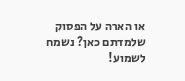או הארה על הפסוק שלמדתם כאן? נשמח לשמוע!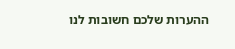ההערות שלכם חשובות לנו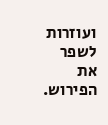ועוזרות לשפר את הפירוש.